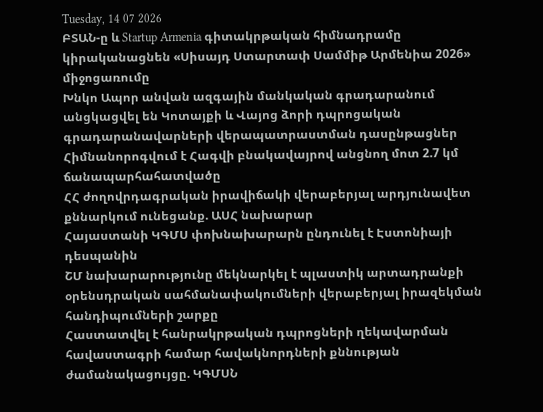Tuesday, 14 07 2026
ԲՏԱՆ-ը և Startup Armenia գիտակրթական հիմնադրամը կիրականացնեն «Սիսայդ Ստարտափ Սամմիթ Արմենիա 2026» միջոցառումը
Խնկո Ապոր անվան ազգային մանկական գրադարանում անցկացվել են Կոտայքի և Վայոց ձորի դպրոցական գրադարանավարների վերապատրաստման դասընթացներ
Հիմնանորոգվում է Հագվի բնակավայրով անցնող մոտ 2.7 կմ ճանապարհահատվածը
ՀՀ ժողովրդագրական իրավիճակի վերաբերյալ արդյունավետ քննարկում ունեցանք. ԱՍՀ նախարար
Հայաստանի ԿԳՄՍ փոխնախարարն ընդունել է Էստոնիայի դեսպանին
ՇՄ նախարարությունը մեկնարկել է պլաստիկ արտադրանքի օրենսդրական սահմանափակումների վերաբերյալ իրազեկման հանդիպումների շարքը
Հաստատվել է հանրակրթական դպրոցների ղեկավարման հավաստագրի համար հավակնորդների քննության ժամանակացույցը. ԿԳՄՍՆ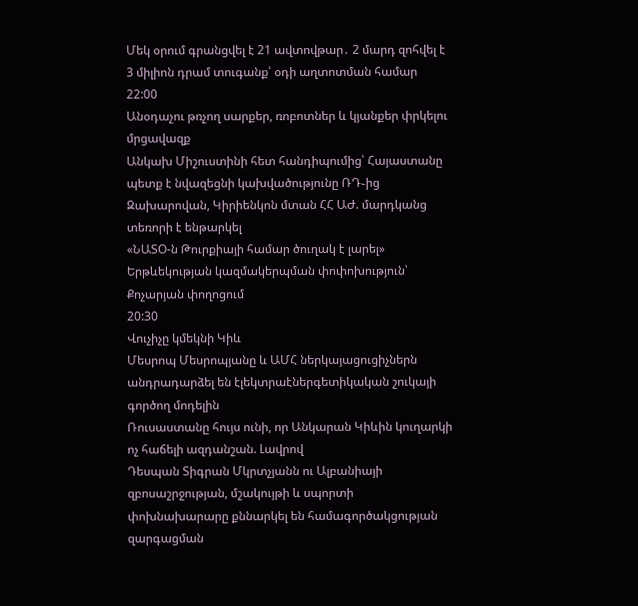Մեկ օրում գրանցվել է 21 ավտովթար․ 2 մարդ զոհվել է
3 միլիոն դրամ տուգանք՝ օդի աղտոտման համար
22:00
Անօդաչու թռչող սարքեր, ռոբոտներ և կյանքեր փրկելու մրցավազք
Անկախ Միշուստինի հետ հանդիպումից՝ Հայաստանը պետք է նվազեցնի կախվածությունը ՌԴ֊ից
Զախարովան, Կիրիենկոն մտան ՀՀ ԱԺ. մարդկանց տեռորի է ենթարկել
«ՆԱՏՕ-ն Թուրքիայի համար ծուղակ է լարել»
Երթևեկության կազմակերպման փոփոխություն՝ Քոչարյան փողոցում
20:30
Վուչիչը կմեկնի Կիև
Մեսրոպ Մեսրոպյանը և ԱՄՀ ներկայացուցիչներն անդրադարձել են էլեկտրաէներգետիկական շուկայի գործող մոդելին
Ռուսաստանը հույս ունի, որ Անկարան Կիևին կուղարկի ոչ հաճելի ազդանշան. Լավրով
Դեսպան Տիգրան Մկրտչյանն ու Ալբանիայի զբոսաշրջության, մշակույթի և սպորտի փոխնախարարը քննարկել են համագործակցության զարգացման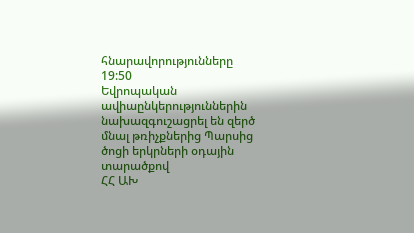հնարավորությունները
19:50
Եվրոպական ավիաընկերություններին նախազգուշացրել են զերծ մնալ թռիչքներից Պարսից ծոցի երկրների օդային տարածքով
ՀՀ ԱԽ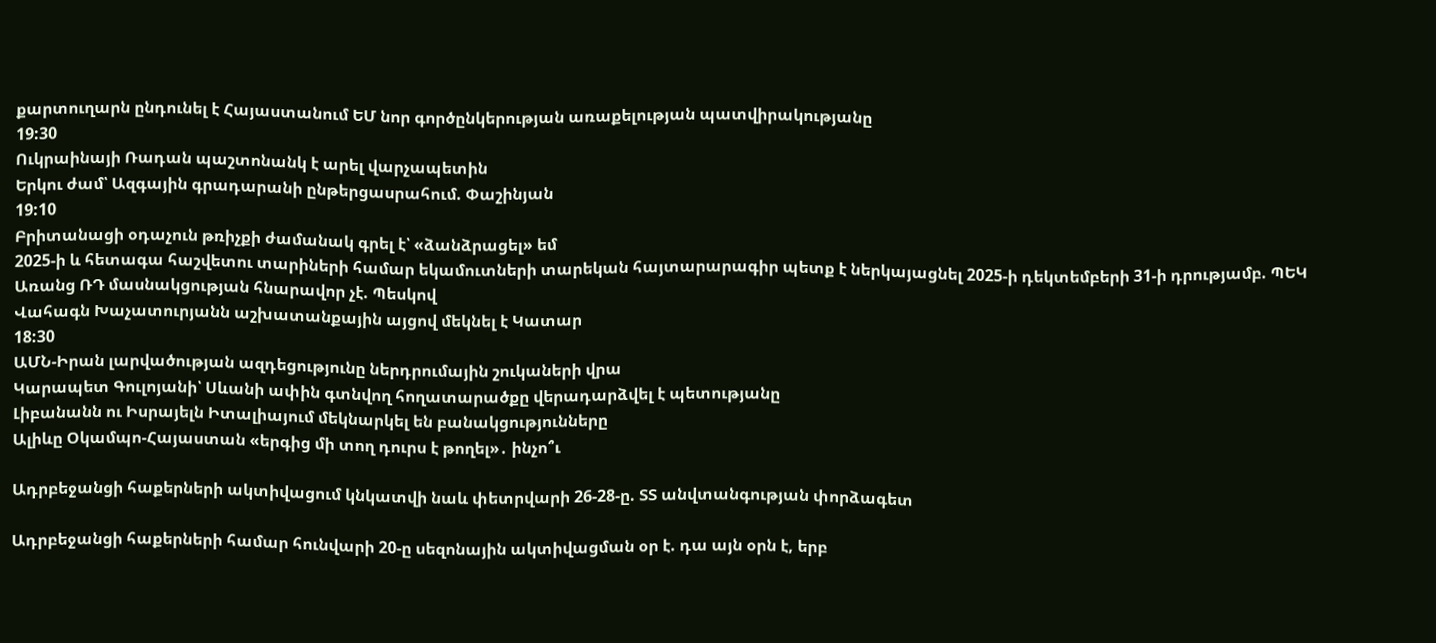քարտուղարն ընդունել է Հայաստանում ԵՄ նոր գործընկերության առաքելության պատվիրակությանը
19:30
Ուկրաինայի Ռադան պաշտոնանկ է արել վարչապետին
Երկու ժամ՝ Ազգային գրադարանի ընթերցասրահում. Փաշինյան
19:10
Բրիտանացի օդաչուն թռիչքի ժամանակ գրել է՝ «ձանձրացել» եմ
2025-ի և հետագա հաշվետու տարիների համար եկամուտների տարեկան հայտարարագիր պետք է ներկայացնել 2025-ի դեկտեմբերի 31-ի դրությամբ. ՊԵԿ
Առանց ՌԴ մասնակցության հնարավոր չէ. Պեսկով
Վահագն Խաչատուրյանն աշխատանքային այցով մեկնել է Կատար
18:30
ԱՄՆ-Իրան լարվածության ազդեցությունը ներդրումային շուկաների վրա
Կարապետ Գուլոյանի՝ Սևանի ափին գտնվող հողատարածքը վերադարձվել է պետությանը
Լիբանանն ու Իսրայելն Իտալիայում մեկնարկել են բանակցությունները
Ալիևը Օկամպո-Հայաստան «երգից մի տող դուրս է թողել»․ ինչո՞ւ

Ադրբեջանցի հաքերների ակտիվացում կնկատվի նաև փետրվարի 26-28-ը. ՏՏ անվտանգության փորձագետ

Ադրբեջանցի հաքերների համար հունվարի 20-ը սեզոնային ակտիվացման օր է. դա այն օրն է, երբ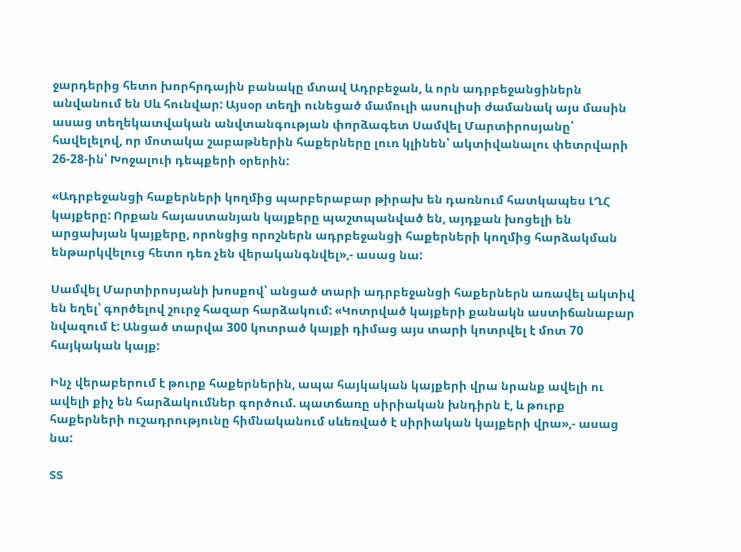ջարդերից հետո խորհրդային բանակը մտավ Ադրբեջան, և որն ադրբեջանցիներն անվանում են Սև հունվար: Այսօր տեղի ունեցած մամուլի ասուլիսի ժամանակ այս մասին ասաց տեղեկատվական անվտանգության փորձագետ Սամվել Մարտիրոսյանը՝ հավելելով, որ մոտակա շաբաթներին հաքերները լուռ կլինեն՝ ակտիվանալու փետրվարի 26-28-ին՝ Խոջալուի դեպքերի օրերին:

«Ադրբեջանցի հաքերների կողմից պարբերաբար թիրախ են դառնում հատկապես ԼՂՀ կայքերը: Որքան հայաստանյան կայքերը պաշտպանված են, այդքան խոցելի են արցախյան կայքերը, որոնցից որոշներն ադրբեջանցի հաքերների կողմից հարձակման ենթարկվելուց հետո դեռ չեն վերականգնվել»,- ասաց նա:

Սամվել Մարտիրոսյանի խոսքով՝ անցած տարի ադրբեջանցի հաքերներն առավել ակտիվ են եղել՝ գործելով շուրջ հազար հարձակում: «Կոտրված կայքերի քանակն աստիճանաբար նվազում է: Անցած տարվա 300 կոտրած կայքի դիմաց այս տարի կոտրվել է մոտ 70 հայկական կայք:

Ինչ վերաբերում է թուրք հաքերներին, ապա հայկական կայքերի վրա նրանք ավելի ու ավելի քիչ են հարձակումներ գործում. պատճառը սիրիական խնդիրն է, և թուրք հաքերների ուշադրությունը հիմնականում սևեռված է սիրիական կայքերի վրա»,- ասաց նա:

ՏՏ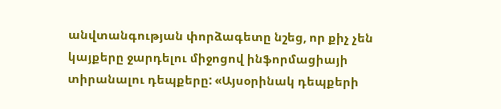անվտանգության փորձագետը նշեց, որ քիչ չեն կայքերը ջարդելու միջոցով ինֆորմացիայի տիրանալու դեպքերը: «Այսօրինակ դեպքերի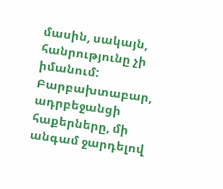մասին, սակայն, հանրությունը չի իմանում: Բարբախտաբար, ադրբեջանցի հաքերները, մի անգամ ջարդելով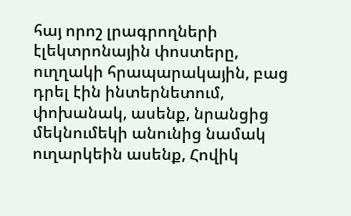հայ որոշ լրագրողների էլեկտրոնային փոստերը, ուղղակի հրապարակային, բաց դրել էին ինտերնետում, փոխանակ, ասենք, նրանցից մեկնումեկի անունից նամակ ուղարկեին ասենք, Հովիկ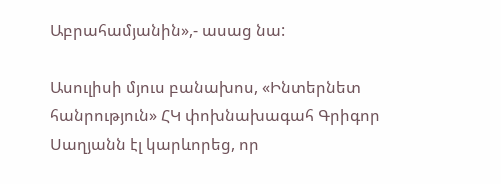Աբրահամյանին»,- ասաց նա:

Ասուլիսի մյուս բանախոս, «Ինտերնետ հանրություն» ՀԿ փոխնախագահ Գրիգոր Սաղյանն էլ կարևորեց, որ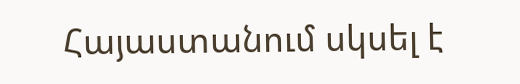Հայաստանում սկսել է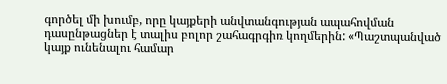գործել մի խումբ, որը կայքերի անվտանգության ապահովման դասընթացներ է տալիս բոլոր շահագրգիռ կողմերին: «Պաշտպանված կայք ունենալու համար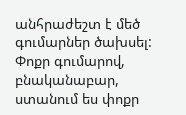անհրաժեշտ է մեծ գումարներ ծախսել: Փոքր գումարով, բնականաբար, ստանում ես փոքր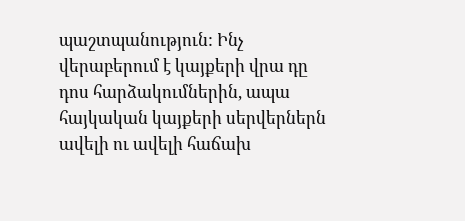պաշտպանություն: Ինչ վերաբերում է կայքերի վրա դը դոս հարձակումներին, ապա հայկական կայքերի սերվերներն ավելի ու ավելի հաճախ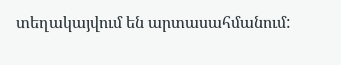տեղակայվում են արտասահմանում: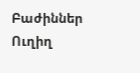Բաժիններ
Ուղիղ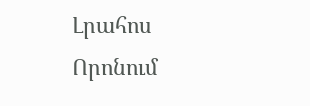Լրահոս
Որոնում